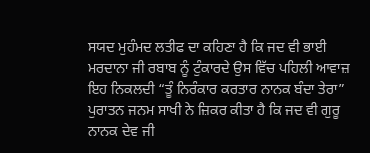ਸਯਦ ਮੁਹੰਮਦ ਲਤੀਫ ਦਾ ਕਹਿਣਾ ਹੈ ਕਿ ਜਦ ਵੀ ਭਾਈ ਮਰਦਾਨਾ ਜੀ ਰਬਾਬ ਨੂੰ ਟੁੰਕਾਰਦੇ ਉਸ ਵਿੱਚ ਪਹਿਲੀ ਆਵਾਜ਼ ਇਹ ਨਿਕਲਦੀ “ਤੂੰ ਨਿਰੰਕਾਰ ਕਰਤਾਰ ਨਾਨਕ ਬੰਦਾ ਤੇਰਾ” ਪੁਰਾਤਨ ਜਨਮ ਸਾਖੀ ਨੇ ਜ਼ਿਕਰ ਕੀਤਾ ਹੈ ਕਿ ਜਦ ਵੀ ਗੁਰੂ ਨਾਨਕ ਦੇਵ ਜੀ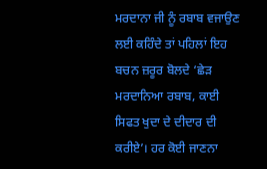ਮਰਦਾਨਾ ਜੀ ਨੂੰ ਰਬਾਬ ਵਜਾਉਣ ਲਈ ਕਹਿੰਦੇ ਤਾਂ ਪਹਿਲਾਂ ਇਹ ਬਚਨ ਜ਼ਰੂਰ ਬੋਲਦੇ ‘ਛੇੜ ਮਰਦਾਨਿਆ ਰਬਾਬ, ਕਾਈ ਸਿਫਤ ਖੁਦਾ ਦੇ ਦੀਦਾਰ ਦੀ ਕਰੀਏ’। ਹਰ ਕੋਈ ਜਾਣਨਾ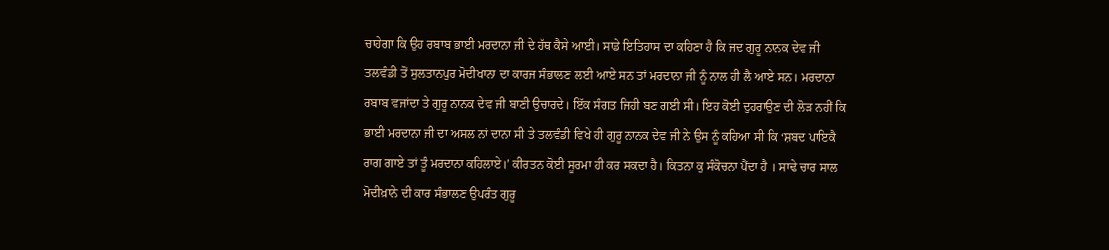ਚਾਹੇਗਾ ਕਿ ਉਹ ਰਬਾਬ ਭਾਈ ਮਰਦਾਨਾ ਜੀ ਦੇ ਹੱਥ ਕੈਸੇ ਆਈ। ਸਾਡੇ ਇਤਿਹਾਸ ਦਾ ਕਹਿਣਾ ਹੈ ਕਿ ਜਦ ਗੁਰੂ ਨਾਨਕ ਦੇਵ ਜੀ ਤਲਵੰਡੀ ਤੋਂ ਸੁਲਤਾਨਪੁਰ ਮੋਦੀਖਾਨਾ ਦਾ ਕਾਰਜ ਸੰਭਾਲਣ ਲਈ ਆਏ ਸਨ ਤਾਂ ਮਰਦਾਨਾ ਜੀ ਨੂੰ ਨਾਲ ਹੀ ਲੈ ਆਏ ਸਨ। ਮਰਦਾਨਾ ਰਬਾਬ ਵਜਾਂਦਾ ਤੇ ਗੁਰੂ ਨਾਨਕ ਦੇਵ ਜੀ ਬਾਣੀ ਉਚਾਰਦੇ। ਇੱਕ ਸੰਗਤ ਜਿਹੀ ਬਣ ਗਈ ਸੀ। ਇਹ ਕੋਈ ਦੁਹਰਾਉਣ ਦੀ ਲੋੜ ਨਹੀਂ ਕਿ ਭਾਈ ਮਰਦਾਨਾ ਜੀ ਦਾ ਅਸਲ ਨਾਂ ਦਾਨਾ ਸੀ ਤੇ ਤਲਵੰਡੀ ਵਿਖੇ ਹੀ ਗੁਰੂ ਨਾਨਕ ਦੇਵ ਜੀ ਨੇ ਉਸ ਨੂੰ ਕਹਿਆ ਸੀ ਕਿ ‘ਸ਼ਬਦ ਪਾਇਕੈ ਰਾਗ ਗਾਏ ਤਾਂ ਤੂੰ ਮਰਦਾਨਾ ਕਹਿਲਾਏ।’ ਕੀਰਤਨ ਕੋਈ ਸੂਰਮਾ ਹੀ ਕਰ ਸਕਦਾ ਹੈ। ਕਿਤਨਾ ਕੁ ਸੰਕੋਚਨਾ ਪੈਂਦਾ ਹੈ । ਸਾਢੇ ਚਾਰ ਸਾਲ ਮੋਦੀਖ਼ਾਨੇ ਦੀ ਕਾਰ ਸੰਭਾਲਣ ਉਪਰੰਤ ਗੁਰੂ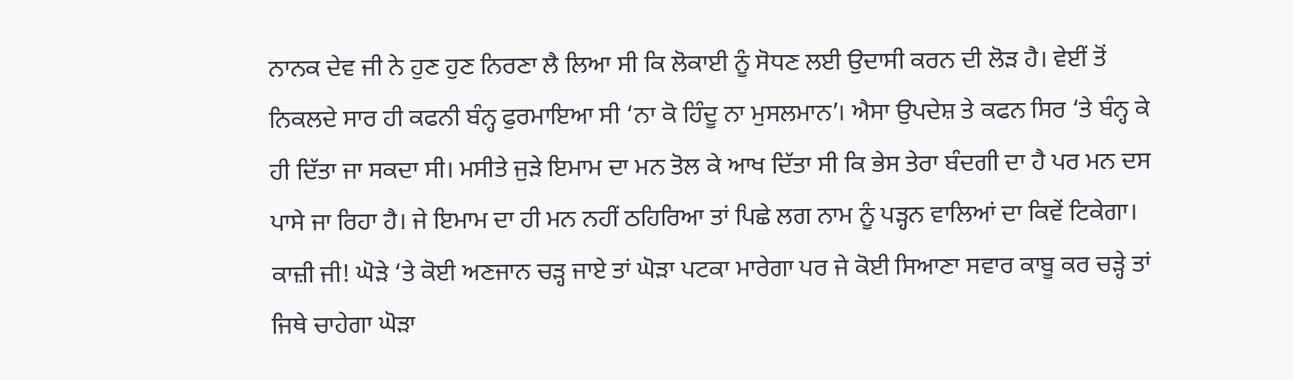ਨਾਨਕ ਦੇਵ ਜੀ ਨੇ ਹੁਣ ਹੁਣ ਨਿਰਣਾ ਲੈ ਲਿਆ ਸੀ ਕਿ ਲੋਕਾਈ ਨੂੰ ਸੋਧਣ ਲਈ ਉਦਾਸੀ ਕਰਨ ਦੀ ਲੋੜ ਹੈ। ਵੇਈਂ ਤੋਂ ਨਿਕਲਦੇ ਸਾਰ ਹੀ ਕਫਨੀ ਬੰਨ੍ਹ ਫੁਰਮਾਇਆ ਸੀ ‘ਨਾ ਕੋ ਹਿੰਦੂ ਨਾ ਮੁਸਲਮਾਨ’। ਐਸਾ ਉਪਦੇਸ਼ ਤੇ ਕਫਨ ਸਿਰ ‘ਤੇ ਬੰਨ੍ਹ ਕੇ ਹੀ ਦਿੱਤਾ ਜਾ ਸਕਦਾ ਸੀ। ਮਸੀਤੇ ਜੁੜੇ ਇਮਾਮ ਦਾ ਮਨ ਤੋਲ ਕੇ ਆਖ ਦਿੱਤਾ ਸੀ ਕਿ ਭੇਸ ਤੇਰਾ ਬੰਦਗੀ ਦਾ ਹੈ ਪਰ ਮਨ ਦਸ ਪਾਸੇ ਜਾ ਰਿਹਾ ਹੈ। ਜੇ ਇਮਾਮ ਦਾ ਹੀ ਮਨ ਨਹੀਂ ਠਹਿਰਿਆ ਤਾਂ ਪਿਛੇ ਲਗ ਨਾਮ ਨੂੰ ਪੜ੍ਹਨ ਵਾਲਿਆਂ ਦਾ ਕਿਵੇਂ ਟਿਕੇਗਾ। ਕਾਜ਼ੀ ਜੀ! ਘੋੜੇ ‘ਤੇ ਕੋਈ ਅਣਜਾਨ ਚੜ੍ਹ ਜਾਏ ਤਾਂ ਘੋੜਾ ਪਟਕਾ ਮਾਰੇਗਾ ਪਰ ਜੇ ਕੋਈ ਸਿਆਣਾ ਸਵਾਰ ਕਾਬੂ ਕਰ ਚੜ੍ਹੇ ਤਾਂ ਜਿਥੇ ਚਾਹੇਗਾ ਘੋੜਾ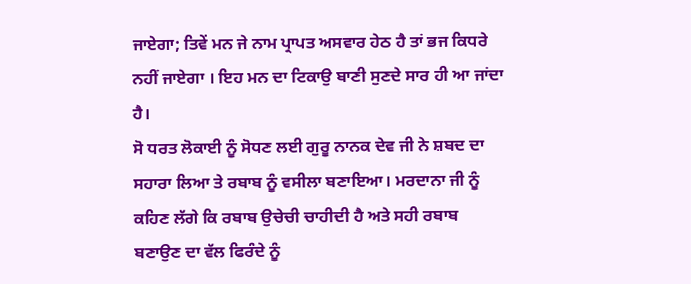ਜਾਏਗਾ; ਤਿਵੇਂ ਮਨ ਜੇ ਨਾਮ ਪ੍ਰਾਪਤ ਅਸਵਾਰ ਹੇਠ ਹੈ ਤਾਂ ਭਜ ਕਿਧਰੇ ਨਹੀਂ ਜਾਏਗਾ । ਇਹ ਮਨ ਦਾ ਟਿਕਾਉ ਬਾਣੀ ਸੁਣਦੇ ਸਾਰ ਹੀ ਆ ਜਾਂਦਾ ਹੈ।
ਸੋ ਧਰਤ ਲੋਕਾਈ ਨੂੰ ਸੋਧਣ ਲਈ ਗੁਰੂ ਨਾਨਕ ਦੇਵ ਜੀ ਨੇ ਸ਼ਬਦ ਦਾ ਸਹਾਰਾ ਲਿਆ ਤੇ ਰਬਾਬ ਨੂੰ ਵਸੀਲਾ ਬਣਾਇਆ। ਮਰਦਾਨਾ ਜੀ ਨੂੰ ਕਹਿਣ ਲੱਗੇ ਕਿ ਰਬਾਬ ਉਚੇਚੀ ਚਾਹੀਦੀ ਹੈ ਅਤੇ ਸਹੀ ਰਬਾਬ ਬਣਾਉਣ ਦਾ ਵੱਲ ਫਿਰੰਦੇ ਨੂੰ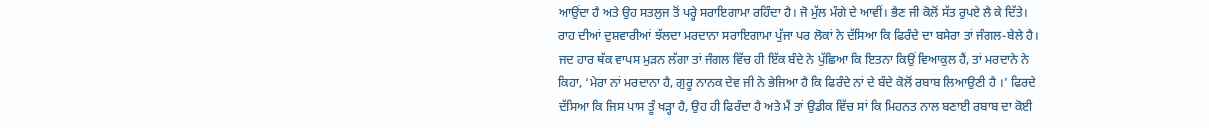ਆਉਂਦਾ ਹੈ ਅਤੇ ਉਹ ਸਤਲੁਜ ਤੋਂ ਪਰ੍ਹੇ ਸਰਾਇਗਾਮਾ ਰਹਿੰਦਾ ਹੈ। ਜੋ ਮੁੱਲ ਮੰਗੇ ਦੇ ਆਵੀਂ। ਭੈਣ ਜੀ ਕੋਲੋਂ ਸੱਤ ਰੁਪਏ ਲੈ ਕੇ ਦਿੱਤੇ। ਰਾਹ ਦੀਆਂ ਦੁਸ਼ਵਾਰੀਆਂ ਝੱਲਦਾ ਮਰਦਾਨਾ ਸਰਾਇਗਾਮਾ ਪੁੱਜਾ ਪਰ ਲੋਕਾਂ ਨੇ ਦੱਸਿਆ ਕਿ ਫਿਰੰਦੇ ਦਾ ਬਸੇਰਾ ਤਾਂ ਜੰਗਲ-ਬੇਲੇ ਹੈ। ਜਦ ਹਾਰ ਥੱਕ ਵਾਪਸ ਮੁੜਨ ਲੱਗਾ ਤਾਂ ਜੰਗਲ ਵਿੱਚ ਹੀ ਇੱਕ ਬੰਦੇ ਨੇ ਪੁੱਛਿਆ ਕਿ ਇਤਨਾ ਕਿਉਂ ਵਿਆਕੁਲ ਹੈਂ, ਤਾਂ ਮਰਦਾਨੇ ਨੇ ਕਿਹਾ, ‘ਮੇਰਾ ਨਾਂ ਮਰਦਾਨਾ ਹੈ, ਗੁਰੂ ਨਾਨਕ ਦੇਵ ਜੀ ਨੇ ਭੇਜਿਆ ਹੈ ਕਿ ਫਿਰੰਦੇ ਨਾਂ ਦੇ ਬੰਦੇ ਕੋਲੋਂ ਰਬਾਬ ਲਿਆਉਣੀ ਹੈ ।’ ਫਿਰਦੇ ਦੱਸਿਆ ਕਿ ਜਿਸ ਪਾਸ ਤੂੰ ਖੜ੍ਹਾ ਹੈ, ਉਹ ਹੀ ਫਿਰੰਦਾ ਹੈ ਅਤੇ ਮੈਂ ਤਾਂ ਉਡੀਕ ਵਿੱਚ ਸਾਂ ਕਿ ਮਿਹਨਤ ਨਾਲ ਬਣਾਈ ਰਬਾਬ ਦਾ ਕੋਈ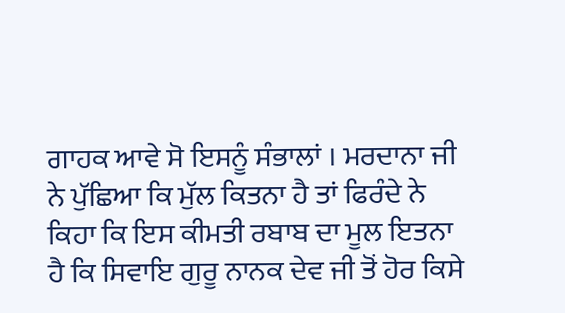ਗਾਹਕ ਆਵੇ ਸੋ ਇਸਨੂੰ ਸੰਭਾਲਾਂ । ਮਰਦਾਨਾ ਜੀ ਨੇ ਪੁੱਛਿਆ ਕਿ ਮੁੱਲ ਕਿਤਨਾ ਹੈ ਤਾਂ ਫਿਰੰਦੇ ਨੇ ਕਿਹਾ ਕਿ ਇਸ ਕੀਮਤੀ ਰਬਾਬ ਦਾ ਮੂਲ ਇਤਨਾ ਹੈ ਕਿ ਸਿਵਾਇ ਗੁਰੂ ਨਾਨਕ ਦੇਵ ਜੀ ਤੋਂ ਹੋਰ ਕਿਸੇ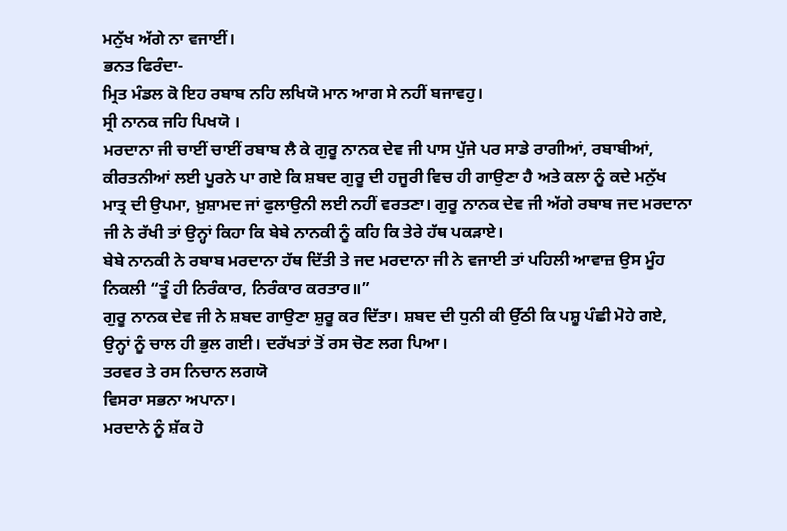ਮਨੁੱਖ ਅੱਗੇ ਨਾ ਵਜਾਈਂ।
ਭਨਤ ਫਿਰੰਦਾ-
ਮ੍ਰਿਤ ਮੰਡਲ ਕੋ ਇਹ ਰਬਾਬ ਨਹਿ ਲਖਿਯੋ ਮਾਨ ਆਗ ਸੇ ਨਹੀਂ ਬਜਾਵਹੁ।
ਸ੍ਰੀ ਨਾਨਕ ਜਹਿ ਪਿਖਯੋ ।
ਮਰਦਾਨਾ ਜੀ ਚਾਈਂ ਚਾਈਂ ਰਬਾਬ ਲੈ ਕੇ ਗੁਰੂ ਨਾਨਕ ਦੇਵ ਜੀ ਪਾਸ ਪੁੱਜੇ ਪਰ ਸਾਡੇ ਰਾਗੀਆਂ, ਰਬਾਬੀਆਂ, ਕੀਰਤਨੀਆਂ ਲਈ ਪੂਰਨੇ ਪਾ ਗਏ ਕਿ ਸ਼ਬਦ ਗੁਰੂ ਦੀ ਹਜੂਰੀ ਵਿਚ ਹੀ ਗਾਉਣਾ ਹੈ ਅਤੇ ਕਲਾ ਨੂੰ ਕਦੇ ਮਨੁੱਖ ਮਾਤ੍ਰ ਦੀ ਉਪਮਾ, ਖ਼ੁਸ਼ਾਮਦ ਜਾਂ ਫੁਲਾਉਨੀ ਲਈ ਨਹੀਂ ਵਰਤਣਾ। ਗੁਰੂ ਨਾਨਕ ਦੇਵ ਜੀ ਅੱਗੇ ਰਬਾਬ ਜਦ ਮਰਦਾਨਾ ਜੀ ਨੇ ਰੱਖੀ ਤਾਂ ਉਨ੍ਹਾਂ ਕਿਹਾ ਕਿ ਬੇਬੇ ਨਾਨਕੀ ਨੂੰ ਕਹਿ ਕਿ ਤੇਰੇ ਹੱਥ ਪਕੜਾਏ।
ਬੇਬੇ ਨਾਨਕੀ ਨੇ ਰਬਾਬ ਮਰਦਾਨਾ ਹੱਥ ਦਿੱਤੀ ਤੇ ਜਦ ਮਰਦਾਨਾ ਜੀ ਨੇ ਵਜਾਈ ਤਾਂ ਪਹਿਲੀ ਆਵਾਜ਼ ਉਸ ਮੂੰਹ ਨਿਕਲੀ “ਤੂੰ ਹੀ ਨਿਰੰਕਾਰ, ਨਿਰੰਕਾਰ ਕਰਤਾਰ॥”
ਗੁਰੂ ਨਾਨਕ ਦੇਵ ਜੀ ਨੇ ਸ਼ਬਦ ਗਾਉਣਾ ਸ਼ੁਰੂ ਕਰ ਦਿੱਤਾ। ਸ਼ਬਦ ਦੀ ਧੁਨੀ ਕੀ ਉੱਠੀ ਕਿ ਪਸ਼ੂ ਪੰਛੀ ਮੋਹੇ ਗਏ, ਉਨ੍ਹਾਂ ਨੂੰ ਚਾਲ ਹੀ ਭੁਲ ਗਈ। ਦਰੱਖਤਾਂ ਤੋਂ ਰਸ ਚੋਣ ਲਗ ਪਿਆ।
ਤਰਵਰ ਤੇ ਰਸ ਨਿਚਾਨ ਲਗਯੋ
ਵਿਸਰਾ ਸਭਨਾ ਅਪਾਨਾ।
ਮਰਦਾਨੇ ਨੂੰ ਸ਼ੱਕ ਹੋ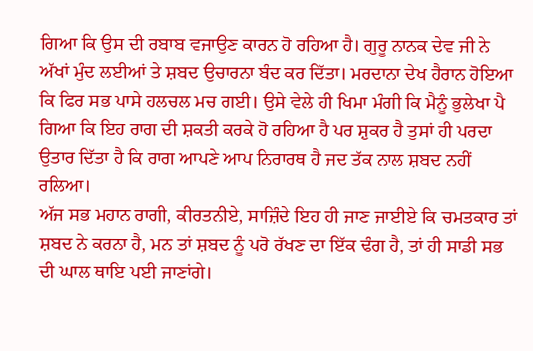ਗਿਆ ਕਿ ਉਸ ਦੀ ਰਬਾਬ ਵਜਾਉਣ ਕਾਰਨ ਹੋ ਰਹਿਆ ਹੈ। ਗੁਰੂ ਨਾਨਕ ਦੇਵ ਜੀ ਨੇ ਅੱਖਾਂ ਮੁੰਦ ਲਈਆਂ ਤੇ ਸ਼ਬਦ ਉਚਾਰਨਾ ਬੰਦ ਕਰ ਦਿੱਤਾ। ਮਰਦਾਨਾ ਦੇਖ ਹੈਰਾਨ ਹੋਇਆ ਕਿ ਫਿਰ ਸਭ ਪਾਸੇ ਹਲਚਲ ਮਚ ਗਈ। ਉਸੇ ਵੇਲੇ ਹੀ ਖਿਮਾ ਮੰਗੀ ਕਿ ਮੈਨੂੰ ਭੁਲੇਖਾ ਪੈ ਗਿਆ ਕਿ ਇਹ ਰਾਗ ਦੀ ਸ਼ਕਤੀ ਕਰਕੇ ਹੋ ਰਹਿਆ ਹੈ ਪਰ ਸ਼ੁਕਰ ਹੈ ਤੁਸਾਂ ਹੀ ਪਰਦਾ ਉਤਾਰ ਦਿੱਤਾ ਹੈ ਕਿ ਰਾਗ ਆਪਣੇ ਆਪ ਨਿਰਾਰਥ ਹੈ ਜਦ ਤੱਕ ਨਾਲ ਸ਼ਬਦ ਨਹੀਂ ਰਲਿਆ।
ਅੱਜ ਸਭ ਮਹਾਨ ਰਾਗੀ, ਕੀਰਤਨੀਏ, ਸਾਜ਼ਿੰਦੇ ਇਹ ਹੀ ਜਾਣ ਜਾਈਏ ਕਿ ਚਮਤਕਾਰ ਤਾਂ ਸ਼ਬਦ ਨੇ ਕਰਨਾ ਹੈ, ਮਨ ਤਾਂ ਸ਼ਬਦ ਨੂੰ ਪਰੋ ਰੱਖਣ ਦਾ ਇੱਕ ਢੰਗ ਹੈ, ਤਾਂ ਹੀ ਸਾਡੀ ਸਭ ਦੀ ਘਾਲ ਥਾਇ ਪਈ ਜਾਣਾਂਗੇ।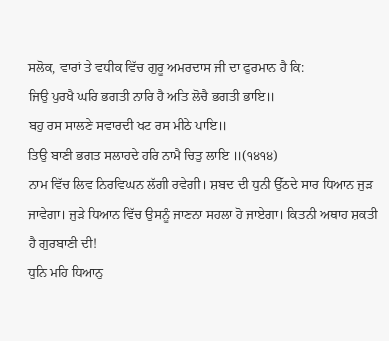ਸਲੋਕ, ਵਾਰਾਂ ਤੇ ਵਧੀਕ ਵਿੱਚ ਗੁਰੂ ਅਮਰਦਾਸ ਜੀ ਦਾ ਫੁਰਮਾਨ ਹੈ ਕਿ:
ਜਿਉ ਪੁਰਖੈ ਘਰਿ ਭਗਤੀ ਨਾਰਿ ਹੈ ਅਤਿ ਲੋਚੈ ਭਗਤੀ ਭਾਇ॥
ਬਹੁ ਰਸ ਸਾਲਣੇ ਸਵਾਰਦੀ ਖਟ ਰਸ ਮੀਠੇ ਪਾਇ॥
ਤਿਉ ਬਾਣੀ ਭਗਤ ਸਲਾਹਦੇ ਹਰਿ ਨਾਮੈ ਚਿਤੁ ਲਾਇ ॥(੧੪੧੪)
ਨਾਮ ਵਿੱਚ ਲਿਵ ਨਿਰਵਿਘਨ ਲੱਗੀ ਰਵੇਗੀ। ਸ਼ਬਦ ਦੀ ਧੁਨੀ ਉੱਠਦੇ ਸਾਰ ਧਿਆਨ ਜੁੜ ਜਾਵੇਗਾ। ਜੁੜੇ ਧਿਆਨ ਵਿੱਚ ਉਸਨੂੰ ਜਾਣਨਾ ਸਹਲਾ ਹੋ ਜਾਏਗਾ। ਕਿਤਨੀ ਅਥਾਹ ਸ਼ਕਤੀ ਹੈ ਗੁਰਬਾਣੀ ਦੀ!
ਧੁਨਿ ਮਹਿ ਧਿਆਨੁ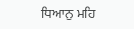ਧਿਆਨੁ ਮਹਿ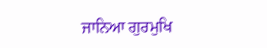ਜਾਨਿਆ ਗੁਰਮੁਖਿ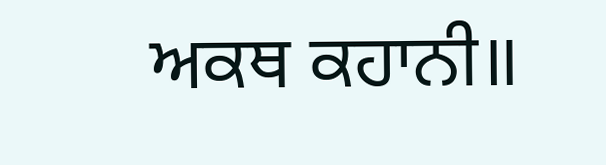ਅਕਥ ਕਹਾਨੀ॥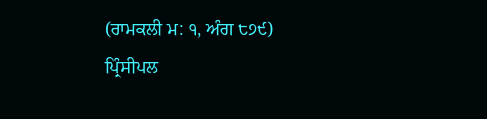(ਰਾਮਕਲੀ ਮ: ੧, ਅੰਗ ੮੭੯)
ਪ੍ਰਿੰਸੀਪਲ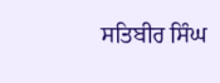ਸਤਿਬੀਰ ਸਿੰਘ